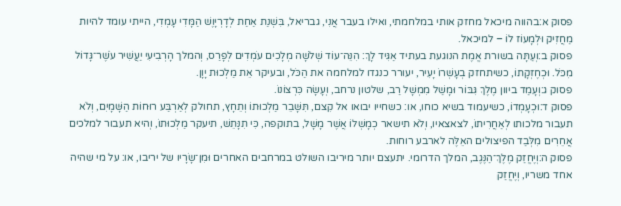פסוק א:בהווה מיכאל מחזק אותי במלחמתי, ואילו בעבר אֲנִי, גבריאל, בִּשְׁנַת אַחַת לְדָרְיָוֶשׁ הַמָּדִי עָמְדִי, הייתי עומד להיות מַחֲזִיק וּלְמָעוֹז לוֹ – למיכאל.
פסוק ב:וְעַתָּה בשורת אֱמֶת הנוגעת בעתיד אַגִּיד לָךְ: הִנֵּה־עוֹד שְׁלֹשָׁה מְלָכִים עֹמְדִים לְפָרַס, וְהמלך הָרְבִיעִי יַעֲשִׁיר עֹשֶׁר־גָּדוֹל מִכֹּל. וּכְחֶזְקָתוֹ, כשיתחזק בְעָשְׁרוֹ יָעִיר, יעורר כנגדו למלחמה את הַכֹּל, ובעיקר אֵת מַלְכוּת יָוָן.
פסוק ג:וְעָמַד ביוון מֶלֶךְ גִּבּוֹר וּמָשַׁל מִמְשָׁל רַב, שלטון נרחב, וְעָשָׂה כִּרְצוֹנוֹ.
פסוק ד:וּכְעָמְדוֹ, כשיעמוד בשיא כוחו, או: כשחייו יבואו אל קִצם, תִּשָּׁבֵר מַלְכוּתוֹ וְתֵחָץ, תחולק לְאַרְבַּע רוּחוֹת הַשָּׁמָיִם, וְלֹא תעבור מלכותו לְאַחֲרִיתוֹ, לצאצאיו, וְלֹא תישאר כְמָשְׁלוֹ אֲשֶׁר מָשָׁל, בתוקפה, כִּי תִנָּתֵשׁ, תיעקר מַלְכוּתוֹ, וְהיא תעבור למלכים אֲחֵרִים מִלְּבַד הפיצולים האֵלֶּה לארבע רוחות.
פסוק ה:וְיֶחֱזַק מֶלֶךְ־הַנֶּגֶב, המלך הדרומי. יתעצם יותר מיריבו השולט במרחבים האחרים וּמִן־שָׂרָיו של יריבו, או: על מי שהיה אחד משריו, וְיֶחֱזַק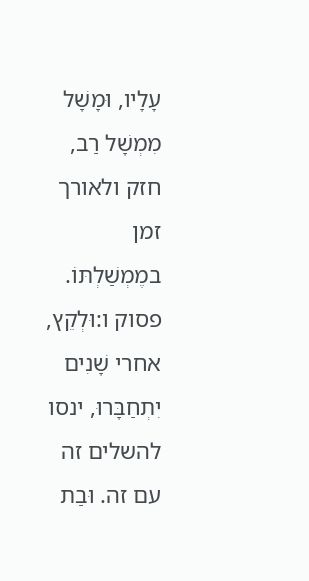עָלָיו, וּמָשָׁל מִמְשָׁל רַב, חזק ולאורך זמן במֶמְשַׁלְתּוֹ.
פסוק ו:וּלְקֵץ, אחרי שָׁנִים יִתְחַבָּרוּ, ינסו להשלים זה עם זה. וּבַת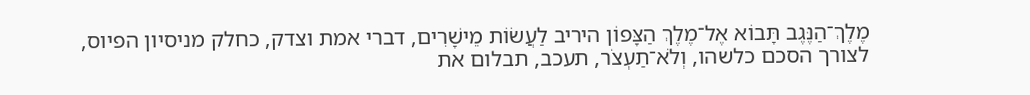מֶלֶךְ־הַנֶּגֶב תָּבוֹא אֶל־מֶלֶךְ הַצָּפוֹן היריב לַעֲשׂוֹת מֵישָׁרִים, דברי אמת וצדק, כחלק מניסיון הפיוס, לצורך הסכם כלשהו, וְלֹא־תַעְצֹר, תעכב, תבלום את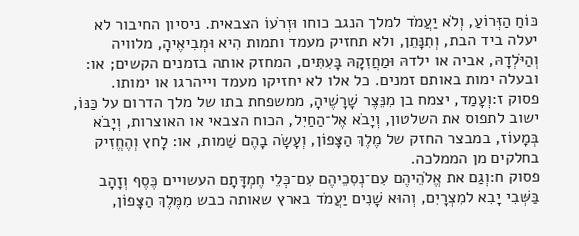כּוֹחַ הַזְּרוֹעַ, וְלֹא יַעֲמֹד למלך הנגב כוחו וּזְרֹעוֹ הצבאית. ניסיון החיבור לא יעלה ביד הבת, וְתִנָּתֵן, ולא תחזיק מעמד ותמות הִיא וּמְבִיאֶיהָ, מלוויה וְהַיֹּלְדָהּ, אביה או ילדהּ וּמַחֲזִקָהּ בָּעִתִּים, המחזק אותה בזמנים הקשים; או: ובעלה ימות באותם זמנים. כל אלו לא יחזיקו מעמד וייהרגו או ימותו.
פסוק ז:וְעָמַד, יצמח בן מִנֵּצֶר שָׁרָשֶׁיהָ, ממשפחת בתו של מלך הדרום על כַּנּוֹ, ישוב לתפוס את השלטון, וְיָבֹא אֶל־הַחַיִל, הכוח הצבאי או האוצרות, וְיָבֹא בְּמָעוֹז, במבצר החזק של מֶלֶךְ הַצָּפוֹן, וְעָשָׂה בָהֶם שַׁמות, או: לָחץ וְהֶחֱזִיק בחלקים מן הממלכה.
פסוק ח:וְגַם את אֱלֹהֵיהֶם עִם־נְסִכֵיהֶם עִם־כְּלֵי חֶמְדָּתָם העשויים כֶּסֶף וְזָהָב בַּשְּׁבִי יָבִא למִצְרָיִם, וְהוּא שָׁנִים יַעֲמֹד בארץ שאותה כבש מִמֶּלֶךְ הַצָּפוֹן,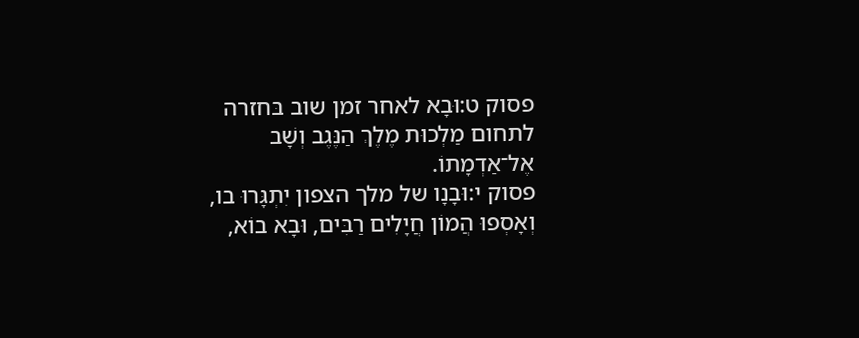פסוק ט:וּבָא לאחר זמן שוב בּחזרה לתחום מַלְכוּת מֶלֶךְ הַנֶּגֶב וְשָׁב אֶל־אַדְמָתוֹ.
פסוק י:וּבָנָו של מלך הצפון יִתְגָּרוּ בו, וְאָסְפוּ הֲמוֹן חֲיָלִים רַבִּים, וּבָא בוֹא,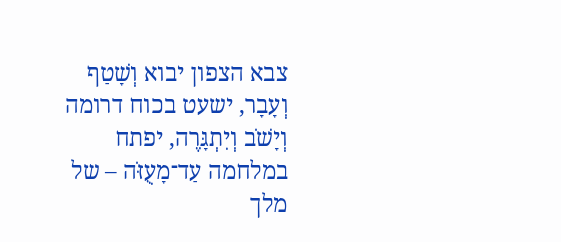צבא הצפון יבוא וְשָׁטַף וְעָבָר, ישעט בכוח דרומה וְיָשֹׁב וְיִתְגָּרֶה, יפתח במלחמה עַד־מָעֻזֹּה – של מלך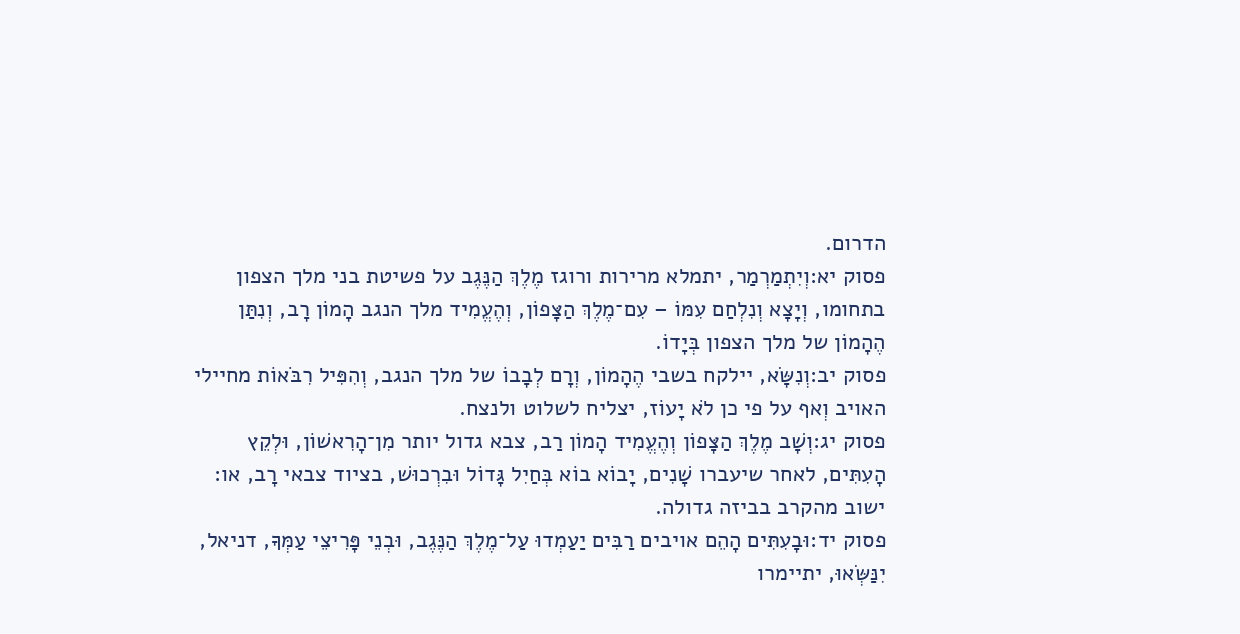הדרום.
פסוק יא:וְיִתְמַרְמַר, יתמלא מרירות ורוגז מֶלֶךְ הַנֶּגֶב על פשיטת בני מלך הצפון בתחומו, וְיָצָא וְנִלְחַם עִמּוֹ – עִם־מֶלֶךְ הַצָּפוֹן, וְהֶעֱמִיד מלך הנגב הָמוֹן רָב, וְנִתַּן הֶהָמוֹן של מלך הצפון בְּיָדוֹ.
פסוק יב:וְנִשָּׂא, יילקח בשבי הֶהָמוֹן, וְרָם לְבָבוֹ של מלך הנגב, וְהִפִּיל רִבֹּאוֹת מחיילי האויב וְאף על פי כן לֹא יָעוֹז, יצליח לשלוט ולנצח.
פסוק יג:וְשָׁב מֶלֶךְ הַצָּפוֹן וְהֶעֱמִיד הָמוֹן רַב, צבא גדול יותר מִן־הָרִאשׁוֹן, וּלְקֵץ הָעִתִּים, לאחר שיעברו שָׁנִים, יָבוֹא בוֹא בְּחַיִל גָּדוֹל וּבִרְכוּשׁ, בציוד צבאי רָב, או: ישוב מהקרב בביזה גדולה.
פסוק יד:וּבָעִתִּים הָהֵם אויבים רַבִּים יַעַמְדוּ עַל־מֶלֶךְ הַנֶּגֶב, וּבְנֵי פָּרִיצֵי עַמְּךָ, דניאל, יִנַּשְּׂאוּ, יתיימרו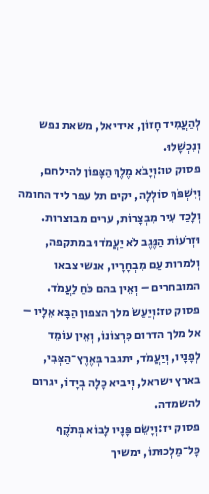לְהַעֲמִיד חָזוֹן, אידיאל, משאת נפש וְנִכְשָׁלוּ.
פסוק טו:וְיָבֹא מֶלֶךְ הַצָּפוֹן להילחם, וְיִשְׁפֹּךְ סוֹלְלָה, יקים תל עפר ליד החומה וְלָכַד עִיר מִבְצָרוֹת, ערים מבוצרות. וּזְרֹעוֹת הַנֶּגֶב לֹא יַעֲמֹדוּ במתקפה, וְלמרות עַם מִבְחָרָיו, אנשי צבאו המובחרים – וְאֵין בהם כֹּחַ לַעֲמֹד.
פסוק טז:וְיַעַשׂ מלך הצפון הַבָּא אֵלָיו – אל מלך הדרום כִּרְצוֹנוֹ, וְאֵין עוֹמֵד לְפָנָיו, וְיַעֲמֹד, יתגבר בְּאֶרֶץ־הַצְּבִי, בארץ ישראל, וְיביא כָלָה בְיָדוֹ, יגרום להשמדה.
פסוק יז:וְיָשֵׂם פָּנָיו לָבוֹא בְּתֹקֶף כָּל־מַלְכוּתוֹ, ימשיך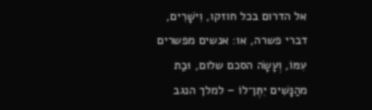אל הדרום בכל חוזקו, וִישָׁרִים, דברי פשרה, או: אנשים מפשרים עִמּוֹ, וְעָשָׂה הסכם שלום, וּבַת מהַנָּשִׁים יִתֶּן־לוֹ – למלך הנגב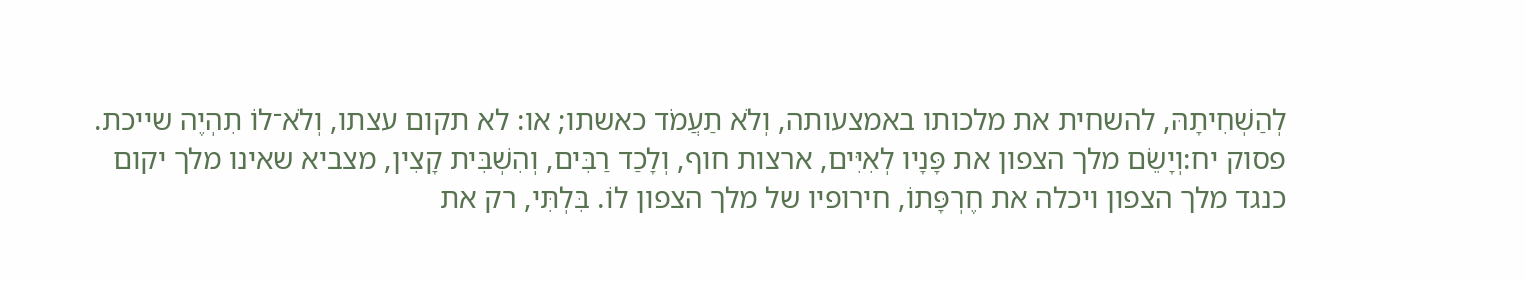לְהַשְׁחִיתָהּ, להשחית את מלכותו באמצעותה, וְלֹא תַעֲמֹד כאשתו; או: לא תקום עצתו, וְלֹא־לוֹ תִהְיֶה שייכת.
פסוק יח:וְיָשֵׂם מלך הצפון את פָּנָיו לְאִיִּים, ארצות חוף, וְלָכַד רַבִּים, וְהִשְׁבִּית קָצִין, מצביא שאינו מלך יקום כנגד מלך הצפון ויכלה את חֶרְפָּתוֹ, חירופיו של מלך הצפון לוֹ. בִּלְתִּי, רק את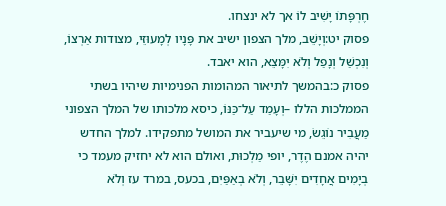חֶרְפָּתוֹ יָשִׁיב לוֹ אך לא ינצחו.
פסוק יט:וְיָשֵׁב, מלך הצפון ישיב את פָּנָיו לְמָעוּזֵּי, מצודות אַרְצוֹ, וְנִכְשַׁל וְנָפַל וְלֹא יִמָּצֵא, הוא יאבד.
פסוק כ:בהמשך לתיאור המהומות הפנימיות שיהיו בשתי הממלכות הללו –וְעָמַד עַל־כַּנּוֹ, כיסא מלכותו של המלך הצפוני מַעֲבִיר נוֹגֵשׂ, מי שיעביר את המושל מתפקידו. למלך החדש יהיה אמנם הֶדֶר, יופי מַלְכוּת, ואולם הוא לא יחזיק מעמד כי בְיָמִים אֲחָדִים יִשָּׁבֵר, וְלֹא בְאַפַּיִם, בכעס, במרד עז וְלֹא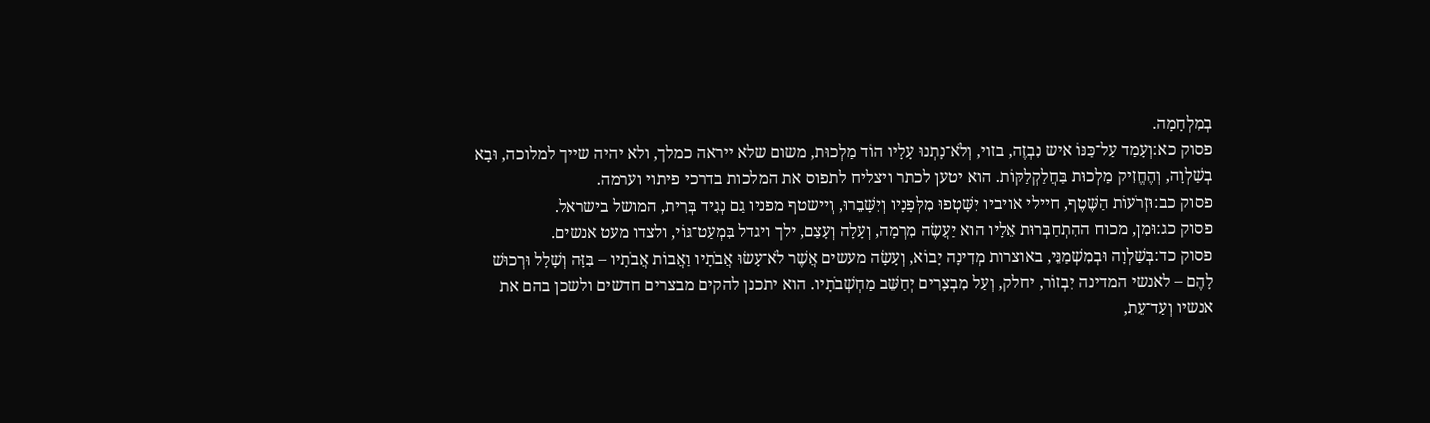בְמִלְחָמָה.
פסוק כא:וְעָמַד עַל־כַּנּוֹ איש נִבְזֶה, בזוי, וְלֹא־נָתְנוּ עָלָיו הוֹד מַלְכוּת, משום שלא ייראה כמלך, ולא יהיה שייך למלוכה, וּבָא בְשַׁלְוָה, וְהֶחֱזִיק מַלְכוּת בַּחֲלַקְלַקּוֹת. הוא יטען לכתר ויצליח לתפוס את המלכות בדרכי פיתוי וערמה.
פסוק כב:וּזְרֹעוֹת הַשֶּׁטֶף, חיילי אויביו יִשָּׁטְפוּ מִלְּפָנָיו וְיִשָּׁבֵרוּ, וְיישטף מפניו גַם נְגִיד בְּרִית, המושל בישראל.
פסוק כג:וּמִן, מכוח ההִתְחַבְּרוּת אֵלָיו הוא יַעֲשֶׂה מִרְמָה, וְעָלָה וְעָצַם, ילך ויגדל בִּמְעַט־גּוֹי, ולצדו מעט אנשים.
פסוק כד:בְּשַׁלְוָה וּבְמִשְׁמַנֵּי, באוצרות מְדִינָה יָבוֹא, וְעָשָׂה מעשים אֲשֶׁר לֹא־עָשׂוּ אֲבֹתָיו וַאֲבוֹת אֲבֹתָיו – בִּזָּה וְשָׁלָל וּרְכוּשׁ לָהֶם – לאנשי המדינה יִבְזוֹר, יחלק, וְעַל מִבְצָרִים יְחַשֵּׁב מַחְשְׁבֹתָיו. הוא יתכנן להקים מבצרים חדשים ולשכן בהם את אנשיו וְעַד־עֵת,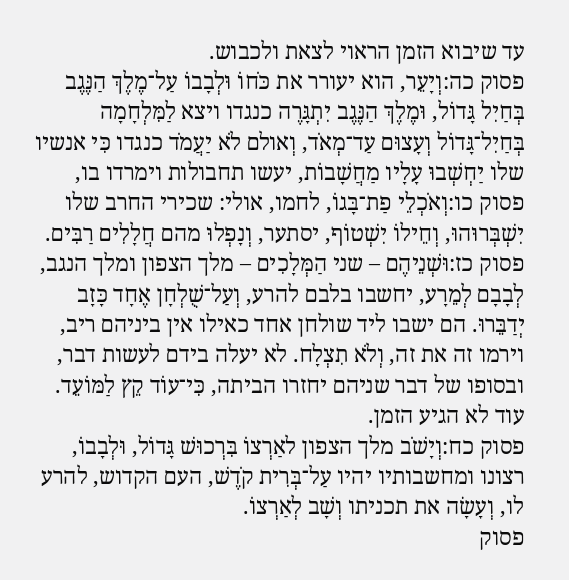עד שיבוא הזמן הראוי לצאת ולכבוש.
פסוק כה:וְיָעֵר, הוא יעורר את כֹּחוֹ וּלְבָבוֹ עַל־מֶלֶךְ הַנֶּגֶב בְּחַיִל גָּדוֹל, וּמֶלֶךְ הַנֶּגֶב יִתְגָּרֶה כנגדו ויצא לַמִּלְחָמָה בְּחַיִל־גָּדוֹל וְעָצוּם עַד־מְאֹד, וְאולם לֹא יַעֲמֹד כנגדו כִּי אנשיו שלו יַחְשְׁבוּ עָלָיו מַחֲשָׁבוֹת, יעשו תחבולות וימרדו בו,
פסוק כו:וְאֹכְלֵי פַת־בָּגוֹ, לחמו, אולי: שכירי החרב שלו יִשְׁבְּרוּהוּ, וְחֵילוֹ יִשְׁטוֹף, יסתער, וְנָפְלוּ מהם חֲלָלִים רַבִּים.
פסוק כז:וּשְׁנֵיהֶם – שני הַמְּלָכִים – מלך הצפון ומלך הנגב, לְבָבָם לְמֵרָע, יחשבו בלבם להרע, וְעַל־שֻׁלְחָן אֶחָד כָּזָב יְדַבֵּרוּ. הם ישבו ליד שולחן אחד כאילו אין ביניהם ריב, וירמו זה את זה, וְלֹא תִצְלָח. לא יעלה בידם לעשות דבר, ובסופו של דבר שניהם יחזרו הביתה, כִּי־עוֹד קֵץ לַמּוֹעֵד. עוד לא הגיע הזמן.
פסוק כח:וְיָשֹׁב מלך הצפון לאַרְצוֹ בִּרְכוּשׁ גָּדוֹל, וּלְבָבוֹ, רצונו ומחשבותיו יהיו עַל־בְּרִית קֹדֶשׁ, העם הקדוש, להרע לו, וְעָשָׂה את תכניתו וְשָׁב לְאַרְצוֹ.
פסוק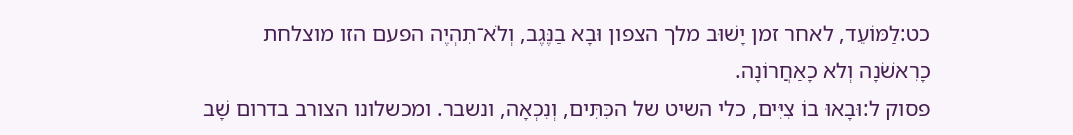כט:לַמּוֹעֵד, לאחר זמן יָשׁוּב מלך הצפון וּבָא בַנֶּגֶב, וְלֹא־תִהְיֶה הפעם הזו מוצלחת כָרִאשֹׁנָה וְלא כָאַחֲרוֹנָה.
פסוק ל:וּבָאוּ בוֹ צִיִּים, כלי השיט של הכִּתִּים, וְנִכְאָה, ונשבר. ומכשלונו הצורב בדרום שָׁב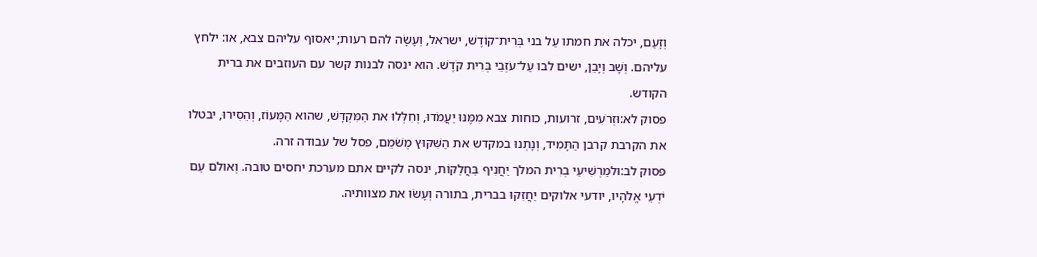וְזָעַם, יכלה את חמתו עַל בני בְּרִית־קוֹדֶשׁ, ישראל, וְעָשָׂה להם רעות; יאסוף עליהם צבא, או: ילחץ עליהם. וְשָׁב וְיָבֵן, ישים לבו עַל־עֹזְבֵי בְּרִית קֹדֶשׁ. הוא ינסה לבנות קשר עם העוזבים את ברית הקודש.
פסוק לא:וּזְרֹעִים, זרועות, כוחות צבא מִמֶּנּוּ יַעֲמֹדוּ, וְחִלְּלוּ את הַמִּקְדָּשׁ, שהוא הַמָּעוֹז, וְהֵסִירוּ, יבטלו את הקרבת קרבן הַתָּמִיד, וְנָתְנוּ במקדש את הַשִּׁקּוּץ מְשֹׁמֵם, פסל של עבודה זרה.
פסוק לב:וּלמַרְשִׁיעֵי בְרִית המלך יַחֲנִיף בַּחֲלַקּוֹת, ינסה לקיים אתם מערכת יחסים טובה. וְאולם עַם יֹדְעֵי אֱלֹהָיו, יודעי אלוקים יַחֲזִקוּ בברית, בתורה וְעָשׂוּ את מצוותיה.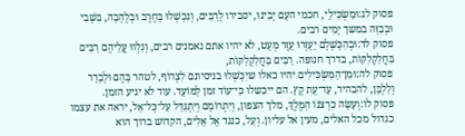פסוק לג:וּמַשְׂכִּילֵי, חכמי העָם יָבִינוּ, יסבירו לָרַבִּים, וְנִכְשְׁלוּ בְּחֶרֶב וּבְלֶהָבָה, בִּשְׁבִי וּבְבִזָּה במשך יָמִים רבים.
פסוק לד:וּבְהִכָּשְׁלָם יֵעָזְרוּ עֵזֶר מְעָט, לא יהיו אתם נאמנים רבים, וְנִלְווּ עֲלֵיהֶם רַבִּים בַּחֲלַקְלַקּוֹת, בדרך חנופה. רַבִּים בַּחֲלַקְלַקּוֹת,
פסוק לה:וּמִן־הַמַּשְׂכִּילִים יהיו כאלו שיִכָּשְׁלוּ בניסיונם לִצְרוֹף, לטהר בָּהֶם וּלְבָרֵר וְלַלְבֵּן, להבהיר, עַד־עֵת קֵץ. הם ייכשלו כִּי־עוֹד זמן לַמּוֹעֵד. עוד לא יגיע הזמן.
פסוק לו:וְעָשָׂה כִרְצֹנוֹ הַמֶּלֶךְ, מלך הצפון, וְיִתְרוֹמֵם וְיִתְגַּדֵּל עַל־כָּל־אֵל, יראה את עצמו כגדול מכל האלים, מעין אל עליון. וְעַל, כנגד אֵל אֵלִים, הקדוש ברוך הוא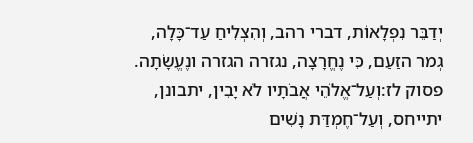יְדַבֵּר נִפְלָאוֹת, דברי רהב, וְהִצְלִיחַ עַד־כָּלָה, גְמר הזַעַם, כִּי נֶחֱרָצָה, נגזרה הגזרה ונֶעֱשָׂתָה.
פסוק לז:וְעַל־אֱלֹהֵי אֲבֹתָיו לֹא יָבִין, יתבונן, יתייחס, וְעַל־חֶמְדַּת נָשִׁים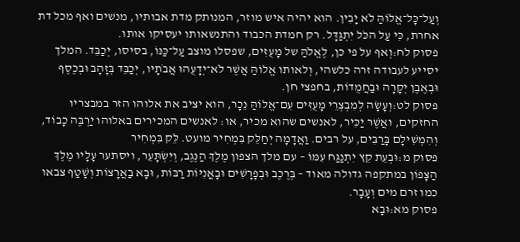וְעַל־כָּל־אֱלוֹהַּ לֹא יָבִין. הוא יהיה איש מוזר, המנותק מדת אבותיו, מנשים ואף מכל דת אחרת, כִּי עַל הכֹּל יִתְגַּדָּל. רק חמדת הכבוד והתנשאותו יעסיקו אותו.
פסוק לח:וְאף על פי כן, לֶאֱלֹהַּ של מָעֻזִּים, שפסלו מוצב עַל־כַּנּוֹ, בסיסו, יְכַבֵּד. המלך יסייע לעבודה זרה כלשהי, וְלאותו אֱלוֹהַּ אֲשֶׁר לֹא־יְדָעֻהוּ אֲבֹתָיו, יְכַבֵּד בְּזָהָב וּבְכֶסֶף וּבְאֶבֶן יְקָרָה וּבַחֲמֻדוֹת, בחפצי חן.
פסוק לט:וְעָשָׂה לְמִבְצְרֵי מָעֻזִּים עִם־אֱלוֹהַּ נֵכָר, הוא יציב את אלוהו הזר במבצריו החזקים, ואֲשֶׁר יַכִּיר, לאנשים שהוא מכיר, או: לאנשים המכירים באלוהו יַרְבֶּה כָבוֹד, וְהִמְשִׁילָם בָּרַבִּים, על רבים. וַאֲדָמָה יְחַלֵּק בִּמְחִיר מועט. לֵּק בִּמְחִיר
פסוק מ:וּבְעֵת קֵץ יִתְנַגַּח עִמּוֹ – עם מלך הצפון מֶלֶךְ הַנֶּגֶב, וְיִשְׂתָּעֵר, ויסתער עָלָיו מֶלֶךְ הַצָּפוֹן במתקפה גדולה מאוד – בְּרֶכֶב וּבְפָרָשִׁים וּבָאֳנִיּוֹת רַבּוֹת, וּבָא בַאֲרָצוֹת וְשָׁטַף צבאו כמו זרם מים וְעָבָר.
פסוק מא:וּבָא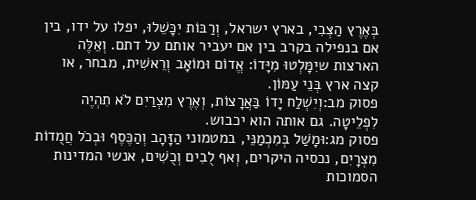בְּאֶרֶץ הַצְּבִי, בארץ ישראל, וְרַבּוֹת יִכָּשֵׁלוּ, יפלו על ידו, בין אם בנפילה בקרב בין אם יעביר אותם על דתם. וְאֵלֶּה הארצות שיִמָּלְטוּ מִיָּדוֹ: אֱדוֹם וּמוֹאָב וְרֵאשִׁית, מבחר, או קצה ארץ בְּנֵי עַמּוֹן.
פסוק מב:וְיִשְׁלַח יָדוֹ בַּאֲרָצוֹת, וְאֶרֶץ מִצְרַיִם לֹא תִהְיֶה לִפְלֵיטָה. גם אותה הוא יכבוש.
פסוק מג:וּמָשַׁל בְּמִכְמַנֵּי, במטמוני הַזָּהָב וְהַכֶּסֶף וּבְכֹל חֲמֻדוֹת מִצְרָיִם, נכסיה היקרים, וְאף לֻבִים וְכֻשִׁים, אנשי המדינות הסמוכות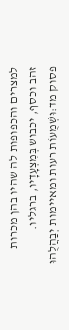למצרים והכפופות לה שהיו בהן מכרות זהב וכסף, יכבוש בְּמִצְעָדָיו, ברגליו.
פסוק מד:וּשְׁמֻעוֹת רעות ומאיימות יְבַהֲלֻהוּ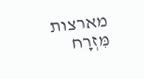מארצות מִּזְרָח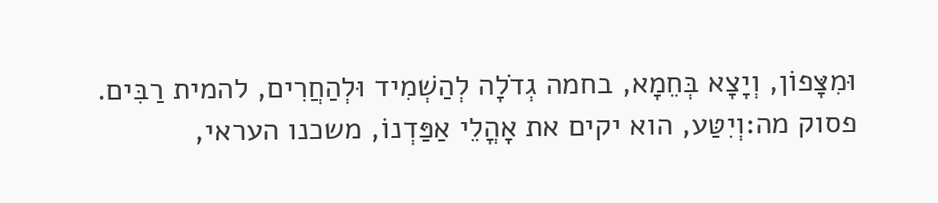וּמִצָּפוֹן, וְיָצָא בְּחֵמָא, בחמה גְדֹלָה לְהַשְׁמִיד וּלְהַחֲרִים, להמית רַבִּים.
פסוק מה:וְיִטַּע, הוא יקים את אָהֳלֵי אַפַּדְנוֹ, משכנו העראי,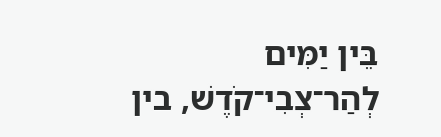בֵּין יַמִּים לְהַר־צְבִי־קֹדֶשׁ, בין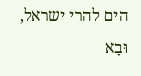הים להרי ישראל, וּבָא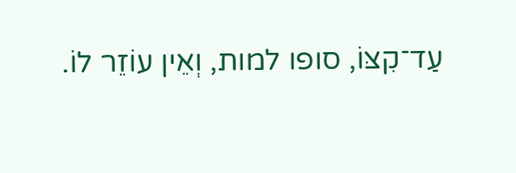עַד־קִצּוֹ, סופו למות, וְאֵין עוֹזֵר לוֹ.